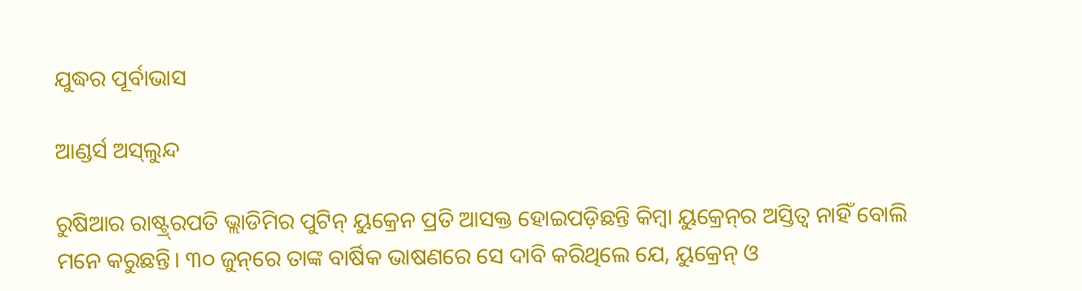ଯୁଦ୍ଧର ପୂର୍ବାଭାସ

ଆଣ୍ଡର୍ସ ଅସ୍‌ଲୁନ୍ଦ

ରୁଷିଆର ରାଷ୍ଟ୍ର୍‌ରପତି ଭ୍ଲାଡିମିର ପୁଟିନ୍‌ ୟୁକ୍ରେନ ପ୍ରତି ଆସକ୍ତ ହୋଇପଡ଼ିଛନ୍ତି କିମ୍ବା ୟୁକ୍ରେନ୍‌ର ଅସ୍ତିତ୍ୱ ନାହିଁ ବୋଲି ମନେ କରୁଛନ୍ତି। ୩୦ ଜୁନ୍‌ରେ ତାଙ୍କ ବାର୍ଷିକ ଭାଷଣରେ ସେ ଦାବି କରିଥିଲେ ଯେ, ୟୁକ୍ରେନ୍‌ ଓ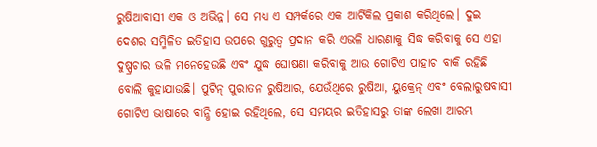ରୁଷିଆବାସୀ ଏକ ଓ ଅଭିନ୍ନ। ସେ ମଧ୍ୟ ଏ ସମ୍ପର୍କରେ ଏକ ଆର୍ଟିକିଲ ପ୍ରକାଶ କରିଥିଲେ। ଦୁଇ ଦେଶର ସମ୍ମିଳିତ ଇତିହାସ ଉପରେ ଗୁରୁତ୍ୱ ପ୍ରଦାନ କରି ଏଭଳି ଧାରଣାକୁ ସିଦ୍ଧ କରିବାକୁ ସେ ଏହା ଦୁଷ୍ପ୍ରଚାର ଭଳି ମନେହେଉଛି ଏବଂ ଯୁଦ୍ଧ ଘୋଷଣା କରିବାକୁ ଆଉ ଗୋଟିଏ ପାହାଚ ବାକି ରହିଛି ବୋଲି କୁହାଯାଉଛି। ପୁଟିନ୍‌ ପୁରାତନ ରୁଷିଆର, ଯେଉଁଥିରେ ରୁଷିଆ, ୟୁକ୍ରେନ୍‌ ଏବଂ ବେଲାରୁଷବାସୀ ଗୋଟିଏ ଭାଷାରେ ବାନ୍ଧି ହୋଇ ରହିଥିଲେ, ସେ ସମୟର ଇତିହାସରୁ ତାଙ୍କ ଲେଖା ଆରମ୍ଭ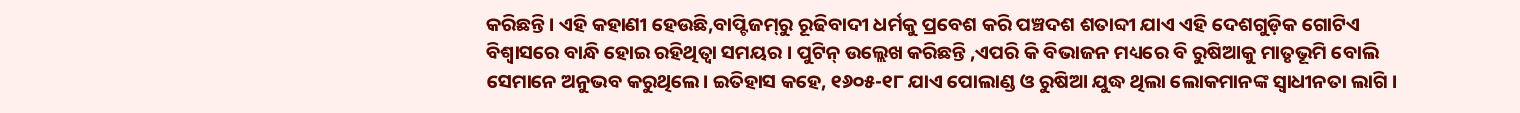କରିଛନ୍ତି। ଏହି କହାଣୀ ହେଉଛି,ବାପ୍ଟିଜମ୍‌ରୁ ରୂଢିବାଦୀ ଧର୍ମକୁ ପ୍ରବେଶ କରି ପଞ୍ଚଦଶ ଶତାବ୍ଦୀ ଯାଏ ଏହି ଦେଶଗୁଡ଼ିକ ଗୋଟିଏ ବିଶ୍ୱାସରେ ବାନ୍ଧି ହୋଇ ରହିଥିତ୍ବା ସମୟର । ପୁଟିନ୍‌ ଉଲ୍ଲେଖ କରିଛନ୍ତି ,ଏପରି କି ବିଭାଜନ ମଧ୍ୟରେ ବି ରୁଷିଆକୁ ମାତୃଭୂମି ବୋଲି ସେମାନେ ଅନୁଭବ କରୁଥିଲେ। ଇତିହାସ କହେ, ୧୬୦୫-୧୮ ଯାଏ ପୋଲାଣ୍ଡ ଓ ରୁଷିଆ ଯୁଦ୍ଧ ଥିଲା ଲୋକମାନଙ୍କ ସ୍ବାଧୀନତା ଲାଗି ।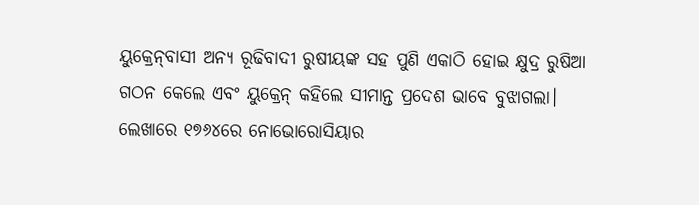ୟୁକ୍ରେନ୍‌ବାସୀ ଅନ୍ୟ ରୂଢିବାଦୀ ରୁଷୀୟଙ୍କ ସହ ପୁଣି ଏକାଠି ହୋଇ କ୍ଷୁଦ୍ର ରୁଷିଆ ଗଠନ କେଲେ ଏବଂ ୟୁକ୍ରେନ୍‌ କହିଲେ ସୀମାନ୍ତ ପ୍ରଦେଶ ଭାବେ ବୁଝାଗଲା। ଲେଖାରେ ୧୭୬୪ରେ ନୋଭୋରୋସିୟାର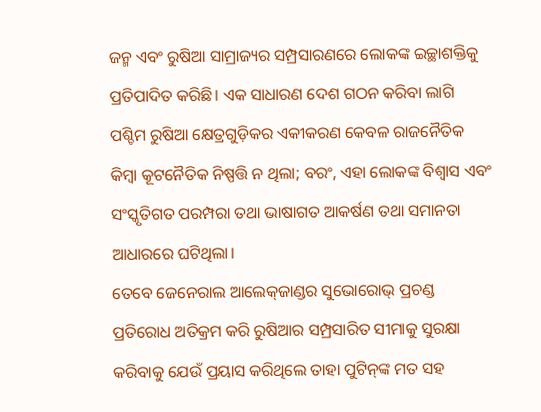ଜନ୍ମ ଏବଂ ରୁଷିଆ ସାମ୍ରାଜ୍ୟର ସମ୍ପ୍ରସାରଣରେ ଲୋକଙ୍କ ଇଚ୍ଛାଶକ୍ତିକୁ ପ୍ରତିପାଦିତ କରିଛି। ଏକ ସାଧାରଣ ଦେଶ ଗଠନ କରିବା ଲାଗି ପଶ୍ଚିମ ରୁଷିଆ କ୍ଷେତ୍ରଗୁଡ଼ିକର ଏକୀକରଣ କେବଳ ରାଜନୈତିକ କିମ୍ବା କୂଟନୈତିକ ନିଷ୍ପତ୍ତି ନ ଥିଲା; ବରଂ, ଏହା ଲୋକଙ୍କ ବିଶ୍ୱାସ ଏବଂ ସଂସ୍କୃତିଗତ ପରମ୍ପରା ତଥା ଭାଷାଗତ ଆକର୍ଷଣ ତଥା ସମାନତା ଆଧାରରେ ଘଟିଥିଲା।
ତେବେ ଜେନେରାଲ ଆଲେକ୍‌ଜାଣ୍ଡର ସୁଭୋରୋଭ୍‌ ପ୍ରଚଣ୍ଡ ପ୍ରତିରୋଧ ଅତିକ୍ରମ କରି ରୁଷିଆର ସମ୍ପ୍ରସାରିତ ସୀମାକୁ ସୁରକ୍ଷା କରିବାକୁ ଯେଉଁ ପ୍ରୟାସ କରିଥିଲେ ତାହା ପୁଟିନ୍‌ଙ୍କ ମତ ସହ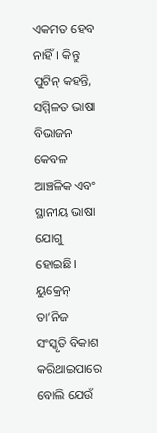ଏକମତ ହେବ ନାହିଁ। କିନ୍ତୁ ପୁଟିନ୍‌ କହନ୍ତି, ସମ୍ମିଳତ ଭାଷା ବିଭାଜନ କେବଳ ଆଞ୍ଚଳିକ ଏବଂ ସ୍ଥାନୀୟ ଭାଷା ଯୋଗୁ ହୋଇଛି। ୟୁକ୍ରେନ୍‌ ତା’ନିଜ ସଂସ୍କୃତି ବିକାଶ କରିଥାଇପାରେ ବୋଲି ଯେଉଁ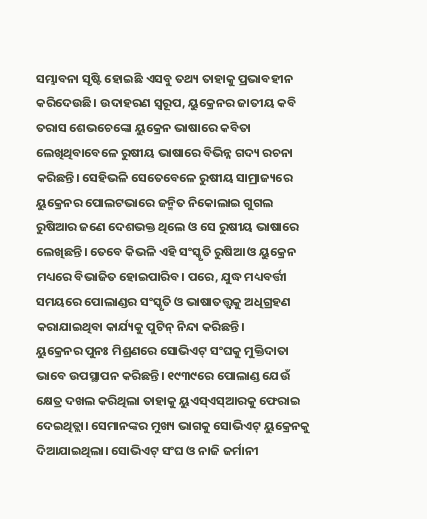ସମ୍ଭାବନା ସୃଷ୍ଟି ହୋଇଛି ଏସବୁ ତଥ୍ୟ ତାହାକୁ ପ୍ରଭାବହୀନ କରିଦେଉଛି। ଉଦାହରଣ ସ୍ବରୂପ, ୟୁକ୍ରେନର ଜାତୀୟ କବି ତରାସ ଶେଭଚେଙ୍କୋ ୟୁକ୍ରେନ ଭାଷାରେ କବିତା ଲେଖିଥିବାବେଳେ ରୁଷୀୟ ଭାଷାରେ ବିଭିନ୍ନ ଗଦ୍ୟ ରଚନା କରିଛନ୍ତି। ସେହିଭଳି ସେତେବେଳେ ରୁଷୀୟ ସାମ୍ରାଜ୍ୟରେ ୟୁକ୍ରେନର ପୋଲଟଭାରେ ଜନ୍ମିତ ନିକୋଲାଇ ଗୁଗଲ ରୁଷିଆର ଜଣେ ଦେଶଭକ୍ତ ଥିଲେ ଓ ସେ ରୁଷୀୟ ଭାଷାରେ ଲେଖିଛନ୍ତି। ତେବେ କିଭଳି ଏହି ସଂସ୍କୃତି ରୁଷିଆ ଓ ୟୁକ୍ରେନ ମଧ୍ୟରେ ବିଭାଜିତ ହୋଇପାରିବ। ପରେ, ଯୁଦ୍ଧ ମଧ୍ୟବର୍ତ୍ତୀ ସମୟରେ ପୋଲାଣ୍ଡର ସଂସ୍କୃତି ଓ ଭାଷାତତ୍ତ୍ୱକୁ ଅଧିଗ୍ରହଣ କରାଯାଇଥିବା କାର୍ଯ୍ୟକୁ ପୁଟିନ୍‌ ନିନ୍ଦା କରିଛନ୍ତି।
ୟୁକ୍ରେନର ପୁନଃ ମିଶ୍ରଣରେ ସୋଭିଏଟ୍‌ ସଂଘକୁ ମୁକ୍ତିଦାତା ଭାବେ ଉପସ୍ଥାପନ କରିଛନ୍ତି। ୧୯୩୯ରେ ପୋଲାଣ୍ଡ ଯେଉଁ କ୍ଷେତ୍ର ଦଖଲ କରିଥିଲା ତାହାକୁ ୟୁଏସ୍‌ଏସ୍‌ଆରକୁ ଫେରାଇ ଦେଇଥିତ୍ଲା। ସେମାନଙ୍କର ମୁଖ୍ୟ ଭାଗକୁ ସୋଭିଏଟ୍‌ ୟୁକ୍ରେନକୁ ଦିଆଯାଇଥିଲା। ସୋଭିଏଟ୍‌ ସଂଘ ଓ ନାଜି ଜର୍ମାନୀ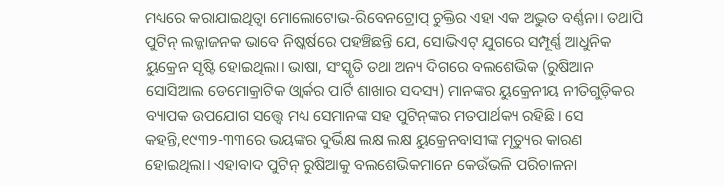ମଧ୍ୟରେ କରାଯାଇଥିତ୍ବା ମୋଲୋଟୋଭ-ରିବେନଟ୍ରୋପ୍‌ ଚୁକ୍ତିର ଏହା ଏକ ଅଦ୍ଭୁତ ବର୍ଣ୍ଣନା। ତଥାପି ପୁଟିନ୍‌ ଲଜ୍ଜାଜନକ ଭାବେ ନିଷ୍କର୍ଷରେ ପହଞ୍ଚିଛନ୍ତି ଯେ, ସୋଭିଏଟ୍‌ ଯୁଗରେ ସମ୍ପୂର୍ଣ୍ଣ ଆଧୁନିକ ୟୁକ୍ରେନ ସୃଷ୍ଟି ହୋଇଥିଲା। ଭାଷା, ସଂସ୍କୃତି ତଥା ଅନ୍ୟ ଦିଗରେ ବଲଶେଭିକ (ରୁଷିଆନ ସୋସିଆଲ ଡେମୋକ୍ରାଟିକ ଓ୍ବାର୍କର ପାର୍ଟି ଶାଖାର ସଦସ୍ୟ) ମାନଙ୍କର ୟୁକ୍ରେନୀୟ ନୀତିଗୁଡ଼ିକର ବ୍ୟାପକ ଉପଯୋଗ ସତ୍ତ୍ୱେ ମଧ୍ୟ ସେମାନଙ୍କ ସହ ପୁଟିନ୍‌ଙ୍କର ମତପାର୍ଥକ୍ୟ ରହିଛି। ସେ କହନ୍ତି,୧୯୩୨-୩୩ରେ ଭୟଙ୍କର ଦୁର୍ଭିକ୍ଷ ଲକ୍ଷ ଲକ୍ଷ ୟୁକ୍ରେନବାସୀଙ୍କ ମୃତ୍ୟୁର କାରଣ ହୋଇଥିଲା। ଏହାବାଦ ପୁଟିନ୍‌ ରୁଷିଆକୁ ବଲଶେଭିକମାନେ କେଉଁଭଳି ପରିଚାଳନା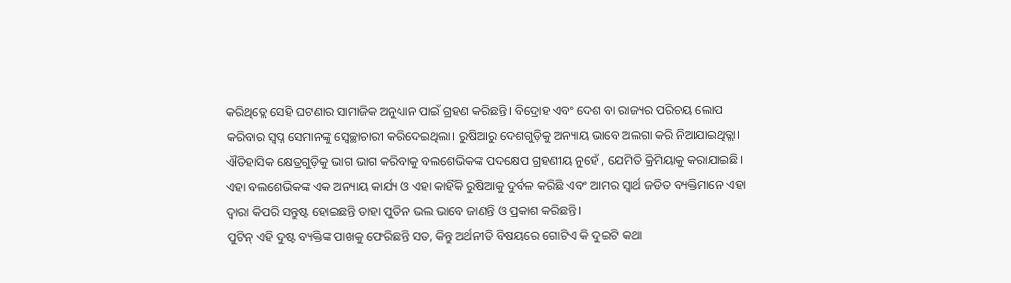କରିଥିତ୍ଲେ ସେହି ଘଟଣାର ସାମାଜିକ ଅନୁଧ୍ୟାନ ପାଇଁ ଗ୍ରହଣ କରିଛନ୍ତି। ବିଦ୍ରୋହ ଏବଂ ଦେଶ ବା ରାଜ୍ୟର ପରିଚୟ ଲୋପ କରିବାର ସ୍ବପ୍ନ ସେମାନଙ୍କୁ ସ୍ବେଚ୍ଛାଚାରୀ କରିଦେଇଥିଲା। ରୁଷିଆରୁ ଦେଶଗୁଡ଼ିକୁ ଅନ୍ୟାୟ ଭାବେ ଅଲଗା କରି ନିଆଯାଇଥିତ୍ଲା। ଐତିହାସିକ କ୍ଷେତ୍ରଗୁଡ଼ିକୁ ଭାଗ ଭାଗ କରିବାକୁ ବଲଶେଭିକଙ୍କ ପଦକ୍ଷେପ ଗ୍ରହଣୀୟ ନୁହେଁ , ଯେମିତି କ୍ରିମିୟାକୁ କରାଯାଇଛି। ଏହା ବଲଶେଭିକଙ୍କ ଏକ ଅନ୍ୟାୟ କାର୍ଯ୍ୟ ଓ ଏହା କାହିଁକି ରୁଷିଆକୁ ଦୁର୍ବଳ କରିଛି ଏବଂ ଆମର ସ୍ବାର୍ଥ ଜଡିତ ବ୍ୟକ୍ତିମାନେ ଏହା ଦ୍ୱାରା କିପରି ସନ୍ତୁଷ୍ଟ ହୋଇଛନ୍ତି ତାହା ପୁତିନ ଭଲ ଭାବେ ଜାଣନ୍ତି ଓ ପ୍ରକାଶ କରିଛନ୍ତି।
ପୁଟିନ୍‌ ଏହି ଦୁଷ୍ଟ ବ୍ୟକ୍ତିଙ୍କ ପାଖକୁ ଫେରିଛନ୍ତି ସତ, କିନ୍ତୁ ଅର୍ଥନୀତି ବିଷୟରେ ଗୋଟିଏ କି ଦୁଇଟି କଥା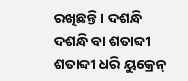ରଖିଛନ୍ତି। ଦଶନ୍ଧି ଦଶନ୍ଧି ବା ଶତାବ୍ଦୀ ଶତାବ୍ଦୀ ଧରି ୟୁକ୍ରେନ୍‌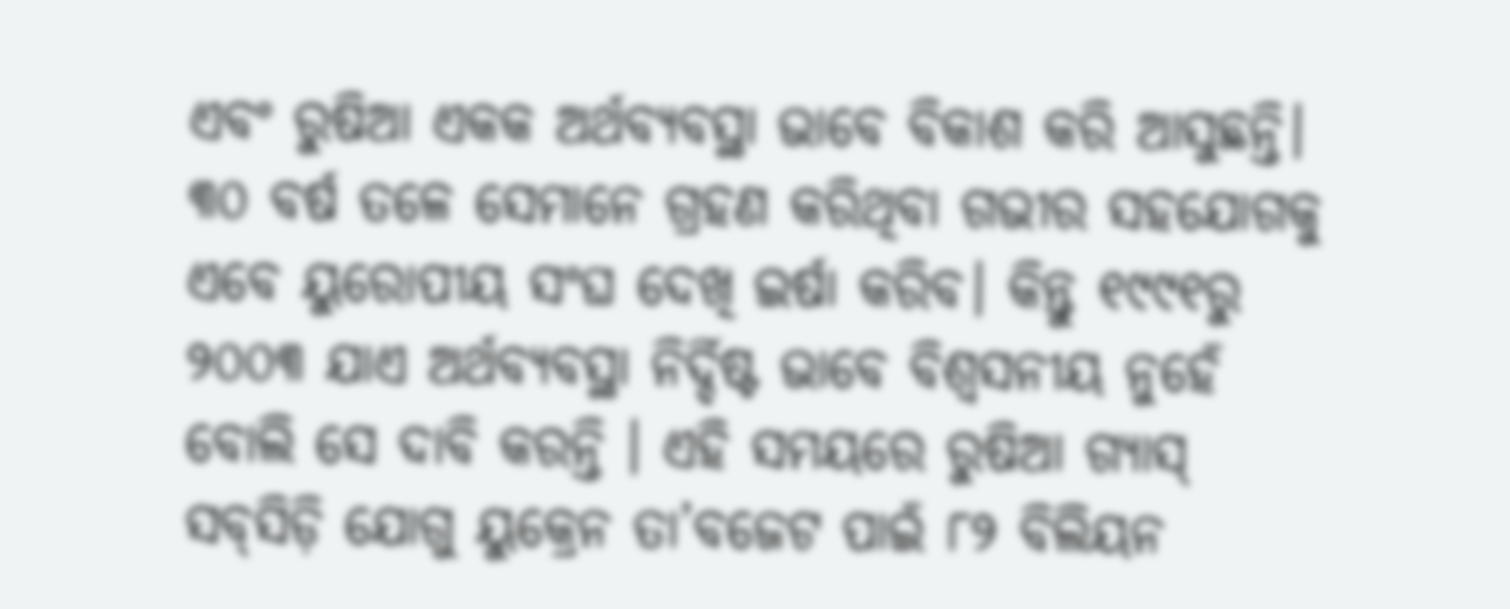ଏବଂ ରୁଷିଆ ଏକକ ଅର୍ଥବ୍ୟବସ୍ଥା ଭାବେ ବିକାଶ କରି ଆସୁଛନ୍ତି। ୩୦ ବର୍ଷ ତଳେ ସେମାନେ ଗ୍ରହଣ କରିଥିବା ଗଭୀର ସହଯୋଗକୁ ଏବେ ୟୁରୋପୀୟ ସଂଘ ଦେଖି ଇର୍ଷା କରିବ। କିନ୍ତୁ ୧୯୯୧ରୁ ୨୦୦୩ ଯାଏ ଅର୍ଥବ୍ୟବସ୍ଥା ନିର୍ଦ୍ଦିଷ୍ଟ ଭାବେ ବିଶ୍ୱସନୀୟ ନୁହେଁ ବୋଲି ସେ ଦାବି କରନ୍ତି । ଏହି ସମୟରେ ରୁଷିଆ ଗ୍ୟାସ୍‌ ସବ୍‌ସିଡ଼ି ଯୋଗୁ ୟୁକ୍ରେନ ତା’ବଜେଟ ପାଇଁ ୮୨ ବିଲିୟନ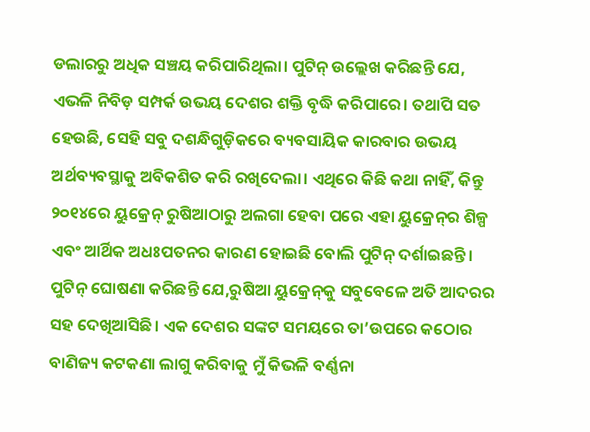ଡଲାରରୁ ଅଧିକ ସଞ୍ଚୟ କରିପାରିଥିଲା। ପୁଟିନ୍‌ ଉଲ୍ଲେଖ କରିଛନ୍ତି ଯେ, ଏଭଳି ନିବିଡ଼ ସମ୍ପର୍କ ଉଭୟ ଦେଶର ଶକ୍ତି ବୃଦ୍ଧି କରିପାରେ। ତଥାପି ସତ ହେଉଛି, ସେହି ସବୁ ଦଶନ୍ଧିଗୁଡ଼ିକରେ ବ୍ୟବସାୟିକ କାରବାର ଉଭୟ ଅର୍ଥବ୍ୟବସ୍ଥାକୁ ଅବିକଶିତ କରି ରଖିଦେଲା। ଏଥିରେ କିଛି କଥା ନାହିଁ, କିନ୍ତୁ ୨୦୧୪ରେ ୟୁକ୍ରେନ୍‌ ରୁଷିଆଠାରୁ ଅଲଗା ହେବା ପରେ ଏହା ୟୁକ୍ରେନ୍‌ର ଶିଳ୍ପ ଏବଂ ଆର୍ଥିକ ଅଧଃପତନର କାରଣ ହୋଇଛି ବୋଲି ପୁଟିନ୍‌ ଦର୍ଶାଇଛନ୍ତି।
ପୁଟିନ୍‌ ଘୋଷଣା କରିଛନ୍ତି ଯେ,ରୁଷିଆ ୟୁକ୍ରେନ୍‌କୁ ସବୁବେଳେ ଅତି ଆଦରର ସହ ଦେଖିଆସିଛି। ଏକ ଦେଶର ସଙ୍କଟ ସମୟରେ ତା’ଉପରେ କଠୋର ବାଣିଜ୍ୟ କଟକଣା ଲାଗୁ କରିବାକୁ ମୁଁ କିଭଳି ବର୍ଣ୍ଣନା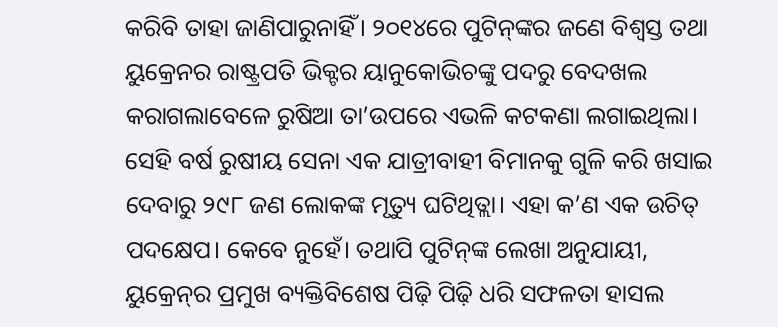କରିବି ତାହା ଜାଣିପାରୁନାହିଁ। ୨୦୧୪ରେ ପୁଟିନ୍‌ଙ୍କର ଜଣେ ବିଶ୍ୱସ୍ତ ତଥା ୟୁକ୍ରେନର ରାଷ୍ଟ୍ରପତି ଭିକ୍ଟର ୟାନୁକୋଭିଚଙ୍କୁ ପଦରୁ ବେଦଖଲ କରାଗଲାବେଳେ ରୁଷିଆ ତା’ଉପରେ ଏଭଳି କଟକଣା ଲଗାଇଥିଲା। ସେହି ବର୍ଷ ରୁଷୀୟ ସେନା ଏକ ଯାତ୍ରୀବାହୀ ବିମାନକୁ ଗୁଳି କରି ଖସାଇ ଦେବାରୁ ୨୯୮ ଜଣ ଲୋକଙ୍କ ମୃତ୍ୟୁ ଘଟିଥିତ୍ଲା। ଏହା କ’ଣ ଏକ ଉଚିତ୍‌ ପଦକ୍ଷେପ। କେବେ ନୁହେଁ। ତଥାପି ପୁଟିନ୍‌ଙ୍କ ଲେଖା ଅନୁଯାୟୀ, ୟୁକ୍ରେନ୍‌ର ପ୍ରମୁଖ ବ୍ୟକ୍ତିବିଶେଷ ପିଢ଼ି ପିଢ଼ି ଧରି ସଫଳତା ହାସଲ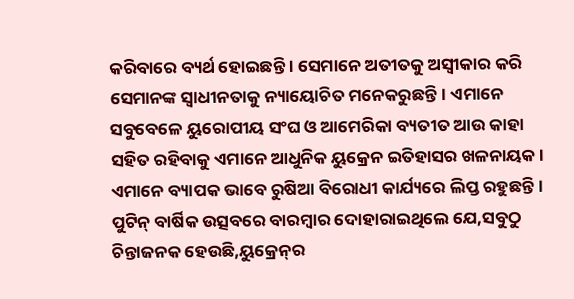କରିବାରେ ବ୍ୟର୍ଥ ହୋଇଛନ୍ତି । ସେମାନେ ଅତୀତକୁ ଅସ୍ବୀକାର କରି ସେମାନଙ୍କ ସ୍ବାଧୀନତାକୁ ନ୍ୟାୟୋଚିତ ମନେକରୁଛନ୍ତି। ଏମାନେ ସବୁବେଳେ ୟୁରୋପୀୟ ସଂଘ ଓ ଆମେରିକା ବ୍ୟତୀତ ଆଉ କାହା ସହିତ ରହିବାକୁ ଏମାନେ ଆଧୁନିକ ୟୁକ୍ରେନ ଇତିହାସର ଖଳନାୟକ। ଏମାନେ ବ୍ୟାପକ ଭାବେ ରୁଷିଆ ବିରୋଧୀ କାର୍ଯ୍ୟରେ ଲିପ୍ତ ରହୁଛନ୍ତି। ପୁଟିନ୍‌ ବାର୍ଷିକ ଉତ୍ସବରେ ବାରମ୍ବାର ଦୋହାରାଇଥିଲେ ଯେ,ସବୁଠୁ ଚିନ୍ତାଜନକ ହେଉଛି,ୟୁକ୍ରେନ୍‌ର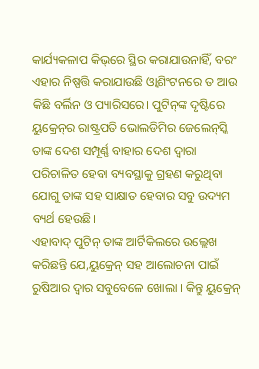କାର୍ଯ୍ୟକଳାପ କିଭ୍‌ରେ ସ୍ଥିର କରାଯାଉନାହିଁ, ବରଂ ଏହାର ନିଷ୍ପତ୍ତି କରାଯାଉଛି ଓ୍ବାଶିଂଟନରେ ତ ଆଉ କିଛି ବର୍ଲିନ ଓ ପ୍ୟାରିସରେ। ପୁଟିନ୍‌ଙ୍କ ଦୃଷ୍ଟିରେ ୟୁକ୍ରେନ୍‌ର ରାଷ୍ଟ୍ରପତି ଭୋଲଡିମିର ଜେଲେନ୍‌ସ୍କି ତାଙ୍କ ଦେଶ ସମ୍ପୂର୍ଣ୍ଣ ବାହାର ଦେଶ ଦ୍ୱାରା ପରିଚାଳିତ ହେବା ବ୍ୟବସ୍ଥାକୁ ଗ୍ରହଣ କରୁଥିବା ଯୋଗୁ ତାଙ୍କ ସହ ସାକ୍ଷାତ ହେବାର ସବୁ ଉଦ୍ୟମ ବ୍ୟର୍ଥ ହେଉଛି।
ଏହାବାଦ୍‌ ପୁଟିନ୍‌ ତାଙ୍କ ଆର୍ଟିକିଲରେ ଉଲ୍ଲେଖ କରିଛନ୍ତି ଯେ,ୟୁକ୍ରେନ୍‌ ସହ ଆଲୋଚନା ପାଇଁ ରୁଷିଆର ଦ୍ୱାର ସବୁବେଳେ ଖୋଲା । କିନ୍ତୁ ୟୁକ୍ରେନ୍‌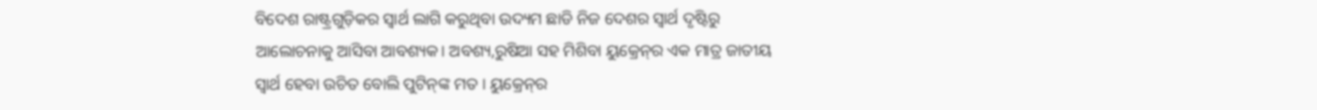ବିଦେଶ ରାଷ୍ଟ୍ରଗୁଡ଼ିକର ସ୍ବାର୍ଥ ଲାଗି କରୁଥିବା ଉଦ୍ୟମ ଛାଡି ନିଜ ଦେଶର ସ୍ବାର୍ଥ ଦୃଷ୍ଟିରୁ ଆଲୋଚନାକୁ ଆସିବା ଆବଶ୍ୟକ। ଅବଶ୍ୟ,ରୁଷିଆ ସହ ମିଶିବା ୟୁକ୍ରେନ୍‌ର ଏକ ମାତ୍ର ଜାତୀୟ ସ୍ବାର୍ଥ ହେବା ଉଚିତ ବୋଲି ପୁଟିନ୍‌ଙ୍କ ମତ । ୟୁକ୍ରେନ୍‌ର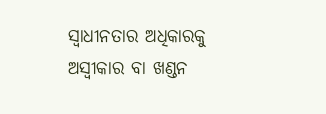ସ୍ବାଧୀନତାର ଅଧିକାରକୁ ଅସ୍ବୀକାର ବା ଖଣ୍ଡନ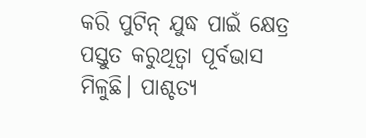କରି ପୁଟିନ୍‌ ଯୁଦ୍ଧ ପାଇଁ କ୍ଷେତ୍ର ପସ୍ତୁତ କରୁଥିତ୍ବା ପୂର୍ବଭାସ ମିଳୁଛି। ପାଶ୍ଚତ୍ୟ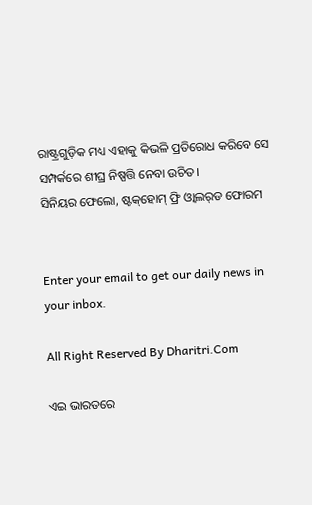ରାଷ୍ଟ୍ରଗୁଡ଼ିକ ମଧ୍ୟ ଏହାକୁ କିଭଳି ପ୍ରତିରୋଧ କରିବେ ସେ ସମ୍ପର୍କରେ ଶୀଘ୍ର ନିଷ୍ପତ୍ତି ନେବା ଉଚିତ।
ସିନିୟର ଫେଲୋ, ଷ୍ଟକ୍‌ହୋମ୍‌ ଫ୍ରି ଓ୍ବାଲର୍‌ଡ ଫୋରମ


Enter your email to get our daily news in your inbox.

All Right Reserved By Dharitri.Com

ଏଇ ଭାରତରେ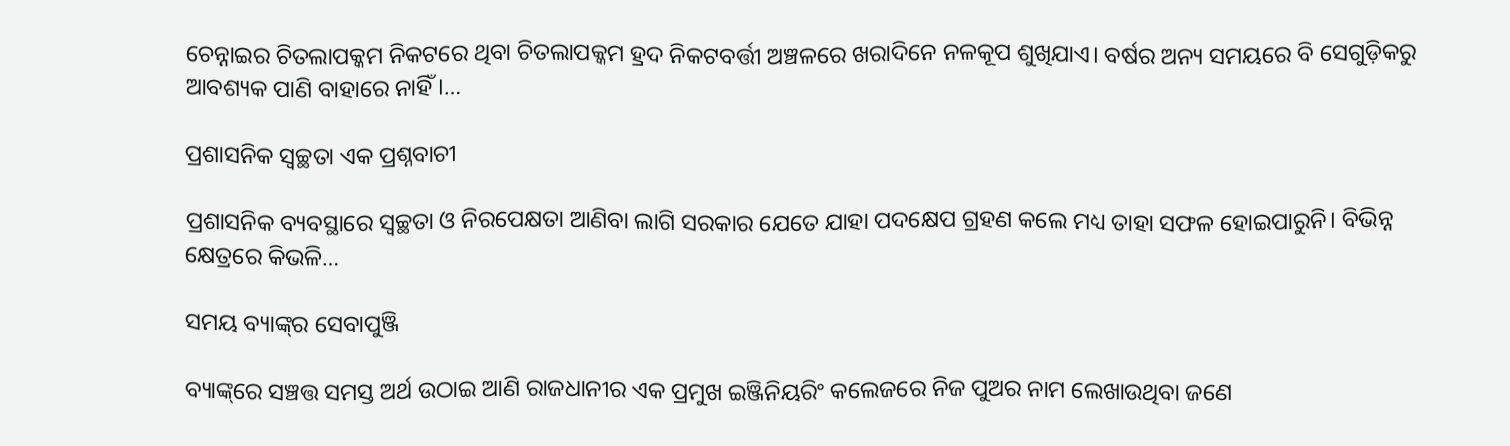ଚେନ୍ନାଇର ଚିତଲାପକ୍କମ ନିକଟରେ ଥିବା ଚିତଲାପକ୍କମ ହ୍ରଦ ନିକଟବର୍ତ୍ତୀ ଅଞ୍ଚଳରେ ଖରାଦିନେ ନଳକୂପ ଶୁଖିଯାଏ। ବର୍ଷର ଅନ୍ୟ ସମୟରେ ବି ସେଗୁଡ଼ିକରୁ ଆବଶ୍ୟକ ପାଣି ବାହାରେ ନାହିଁ।…

ପ୍ରଶାସନିକ ସ୍ବଚ୍ଛତା ଏକ ପ୍ରଶ୍ନବାଚୀ

ପ୍ରଶାସନିକ ବ୍ୟବସ୍ଥାରେ ସ୍ବଚ୍ଛତା ଓ ନିରପେକ୍ଷତା ଆଣିବା ଲାଗି ସରକାର ଯେତେ ଯାହା ପଦକ୍ଷେପ ଗ୍ରହଣ କଲେ ମଧ୍ୟ ତାହା ସଫଳ ହୋଇପାରୁନି। ବିଭିନ୍ନ କ୍ଷେତ୍ରରେ କିଭଳି…

ସମୟ ବ୍ୟାଙ୍କ୍‌ର ସେବାପୁଞ୍ଜି

ବ୍ୟାଙ୍କ୍‌ରେ ସଞ୍ଚତ୍ତ ସମସ୍ତ ଅର୍ଥ ଉଠାଇ ଆଣି ରାଜଧାନୀର ଏକ ପ୍ରମୁଖ ଇଞ୍ଜିନିୟରିଂ କଲେଜରେ ନିଜ ପୁଅର ନାମ ଲେଖାଉଥିବା ଜଣେ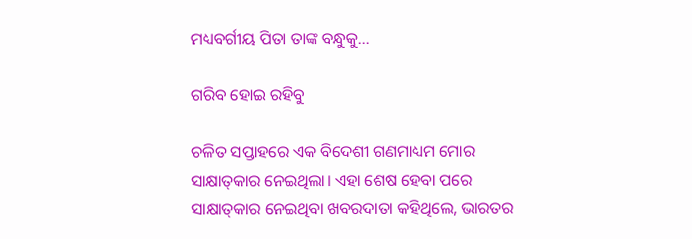ମଧ୍ୟବର୍ଗୀୟ ପିତା ତାଙ୍କ ବନ୍ଧୁକୁ…

ଗରିବ ହୋଇ ରହିବୁ

ଚଳିତ ସପ୍ତାହରେ ଏକ ବିଦେଶୀ ଗଣମାଧ୍ୟମ ମୋର ସାକ୍ଷାତ୍‌କାର ନେଇଥିଲା। ଏହା ଶେଷ ହେବା ପରେ ସାକ୍ଷାତ୍‌କାର ନେଇଥିବା ଖବରଦାତା କହିଥିଲେ, ଭାରତର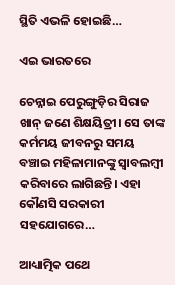ସ୍ଥିତି ଏଭଳି ହୋଇଛି…

ଏଇ ଭାରତରେ

ଚେନ୍ନାଇ ପେରୁଙ୍ଗୁଡ଼ିର ସିରାଜ ଖାନ୍‌ ଜଣେ ଶିକ୍ଷୟିତ୍ରୀ। ସେ ତାଙ୍କ କର୍ମମୟ ଜୀବନରୁ ସମୟ ବଞ୍ଚାଇ ମହିଳାମାନଙ୍କୁ ସ୍ବାବଲମ୍ବୀ କରିବାରେ ଲାଗିଛନ୍ତି। ଏହା କୌଣସି ସରକାରୀ ସହଯୋଗରେ…

ଆଧ୍ୟାତ୍ମିକ ପଥେ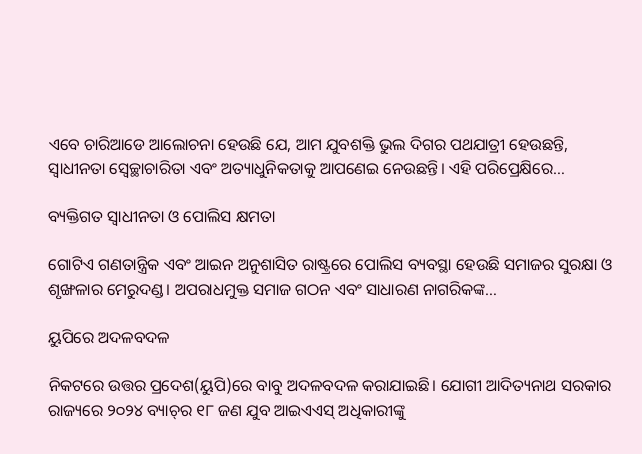ଏବେ ଚାରିଆଡେ ଆଲୋଚନା ହେଉଛି ଯେ, ଆମ ଯୁବଶକ୍ତି ଭୁଲ ଦିଗର ପଥଯାତ୍ରୀ ହେଉଛନ୍ତି, ସ୍ବାଧୀନତା ସ୍ବେଚ୍ଛାଚାରିତା ଏବଂ ଅତ୍ୟାଧୁନିକତାକୁ ଆପଣେଇ ନେଉଛନ୍ତି। ଏହି ପରିପ୍ରେକ୍ଷିରେ…

ବ୍ୟକ୍ତିଗତ ସ୍ବାଧୀନତା ଓ ପୋଲିସ କ୍ଷମତା

ଗୋଟିଏ ଗଣତାନ୍ତ୍ରିକ ଏବଂ ଆଇନ ଅନୁଶାସିତ ରାଷ୍ଟ୍ରରେ ପୋଲିସ ବ୍ୟବସ୍ଥା ହେଉଛି ସମାଜର ସୁରକ୍ଷା ଓ ଶୃଙ୍ଖଳାର ମେରୁଦଣ୍ଡ। ଅପରାଧମୁକ୍ତ ସମାଜ ଗଠନ ଏବଂ ସାଧାରଣ ନାଗରିକଙ୍କ…

ୟୁପିରେ ଅଦଳବଦଳ

ନିକଟରେ ଉତ୍ତର ପ୍ରଦେଶ(ୟୁପି)ରେ ବାବୁ ଅଦଳବଦଳ କରାଯାଇଛି। ଯୋଗୀ ଆଦିତ୍ୟନାଥ ସରକାର ରାଜ୍ୟରେ ୨୦୨୪ ବ୍ୟାଚ୍‌ର ୧୮ ଜଣ ଯୁବ ଆଇଏଏସ୍‌ ଅଧିକାରୀଙ୍କୁ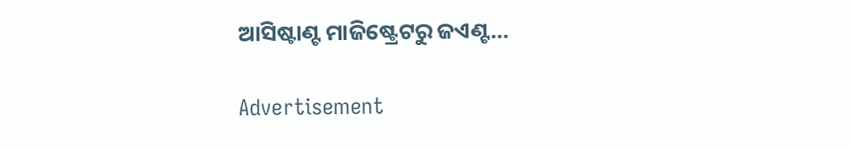ଆସିଷ୍ଟାଣ୍ଟ ମାଜିଷ୍ଟ୍ରେଟରୁ ଜଏଣ୍ଟ…

Advertisement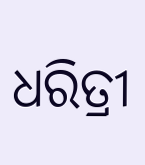ଧରିତ୍ରୀ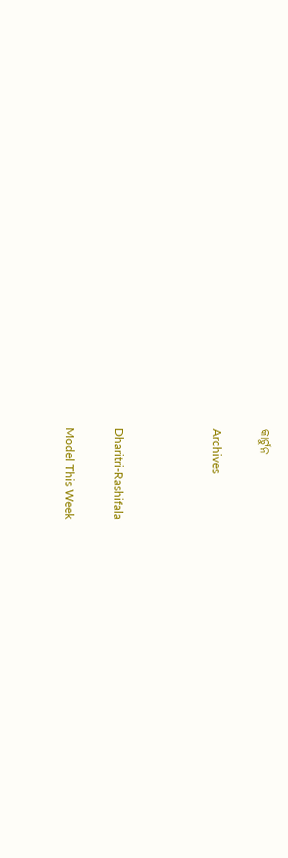କାର୍ଟୁନ

Archives



Dharitri-Rashifala

Model This Week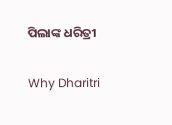ପିଲାଙ୍କ ଧରିତ୍ରୀ

Why Dharitri